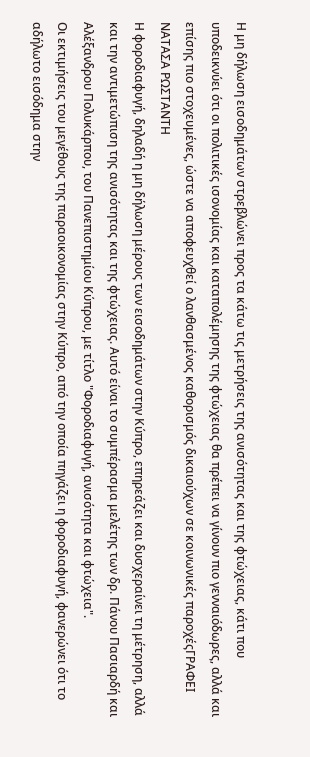Η μη δήλωση εισοδημάτων στρεβλώνει προς τα κάτω τις μετρήσεις της ανισότητας και της φτώχειας, κάτι που υποδεικνύει ότι οι πολιτικές ισονομίας και καταπολέμησης της φτώχειας θα πρέπει να γίνουν πιο γενναιόδωρες, αλλά και επίσης πιο στοχευμένες, ώστε να αποφευχθεί ο λανθασμένος καθορισμός δικαιούχων σε κοινωνικές παροχέςΓΡΑΦΕΙ
ΝΑΤΑΣΑ ΡΩΣΤΑΝΤΗ
Η φοροδιαφυγή, δηλαδή η μη δήλωση μέρους των εισοδημάτων στην Κύπρο, επηρεάζει και δυσχεραίνει τη μέτρηση, αλλά και την αντιμετώπιση της ανισότητας και της φτώχειας. Αυτό είναι το συμπέρασμα μελέτης των δρ. Πάνου Πασιαρδή και Αλέξανδρου Πολυκάρπου, του Πανεπιστημίου Κύπρου, με τίτλο "Φοροδιαφυγή, ανισότητα και φτώχεια".
Οι εκτιμήσεις του μεγέθους της παραοικονομίας στην Κύπρο, από την οποία πηγάζει η φοροδιαφυγή, φανερώνει ότι το αδήλωτο εισόδημα στην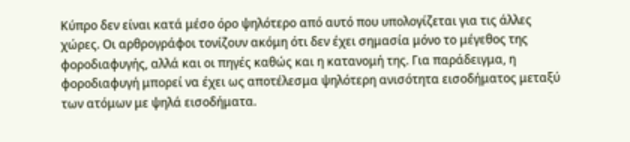Κύπρο δεν είναι κατά μέσο όρο ψηλότερο από αυτό που υπολογίζεται για τις άλλες χώρες. Οι αρθρογράφοι τονίζουν ακόμη ότι δεν έχει σημασία μόνο το μέγεθος της φοροδιαφυγής, αλλά και οι πηγές καθώς και η κατανομή της. Για παράδειγμα, η φοροδιαφυγή μπορεί να έχει ως αποτέλεσμα ψηλότερη ανισότητα εισοδήματος μεταξύ των ατόμων με ψηλά εισοδήματα.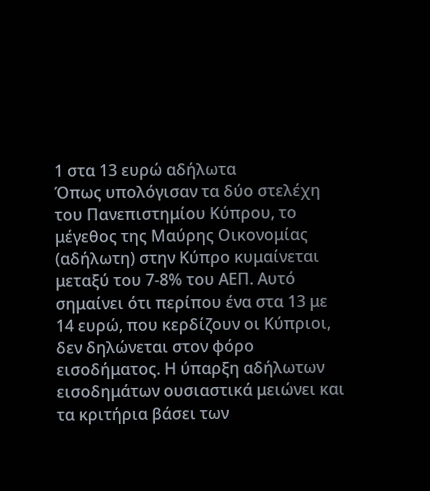1 στα 13 ευρώ αδήλωτα
Όπως υπολόγισαν τα δύο στελέχη του Πανεπιστημίου Κύπρου, το μέγεθος της Μαύρης Οικονομίας (αδήλωτη) στην Κύπρο κυμαίνεται μεταξύ του 7-8% του ΑΕΠ. Αυτό σημαίνει ότι περίπου ένα στα 13 με 14 ευρώ, που κερδίζουν οι Κύπριοι, δεν δηλώνεται στον φόρο εισοδήματος. Η ύπαρξη αδήλωτων εισοδημάτων ουσιαστικά μειώνει και τα κριτήρια βάσει των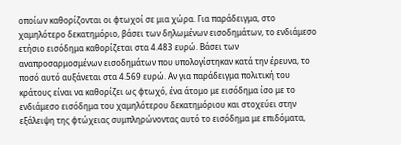οποίων καθορίζονται οι φτωχοί σε μια χώρα. Για παράδειγμα, στο χαμηλότερο δεκατημόριο, βάσει των δηλωμένων εισοδημάτων, το ενδιάμεσο ετήσιο εισόδημα καθορίζεται στα 4.483 ευρώ. Βάσει των αναπροσαρμοσμένων εισοδημάτων που υπολογίστηκαν κατά την έρευνα, το ποσό αυτό αυξάνεται στα 4.569 ευρώ. Αν για παράδειγμα πολιτική του κράτους είναι να καθορίζει ως φτωχό, ένα άτομο με εισόδημα ίσο με το ενδιάμεσο εισόδημα του χαμηλότερου δεκατημόριου και στοχεύει στην εξάλειψη της φτώχειας συμπληρώνοντας αυτό το εισόδημα με επιδόματα,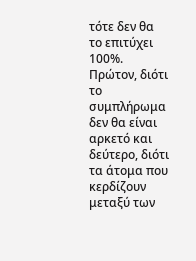τότε δεν θα το επιτύχει 100%. Πρώτον, διότι το συμπλήρωμα δεν θα είναι αρκετό και δεύτερο, διότι τα άτομα που κερδίζουν μεταξύ των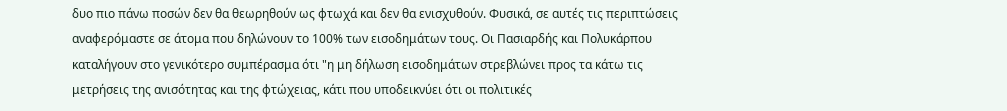δυο πιο πάνω ποσών δεν θα θεωρηθούν ως φτωχά και δεν θα ενισχυθούν. Φυσικά, σε αυτές τις περιπτώσεις αναφερόμαστε σε άτομα που δηλώνουν το 100% των εισοδημάτων τους. Οι Πασιαρδής και Πολυκάρπου καταλήγουν στο γενικότερο συμπέρασμα ότι "η μη δήλωση εισοδημάτων στρεβλώνει προς τα κάτω τις μετρήσεις της ανισότητας και της φτώχειας, κάτι που υποδεικνύει ότι οι πολιτικές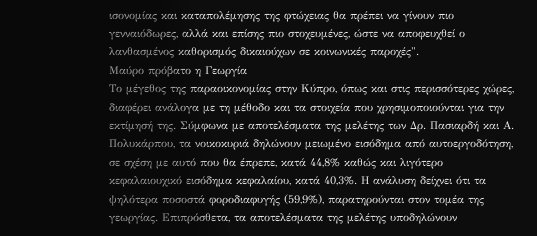ισονομίας και καταπολέμησης της φτώχειας θα πρέπει να γίνουν πιο γενναιόδωρες, αλλά και επίσης πιο στοχευμένες, ώστε να αποφευχθεί ο λανθασμένος καθορισμός δικαιούχων σε κοινωνικές παροχές".
Μαύρο πρόβατο η Γεωργία
Το μέγεθος της παραοικονομίας στην Κύπρο, όπως και στις περισσότερες χώρες, διαφέρει ανάλογα με τη μέθοδο και τα στοιχεία που χρησιμοποιούνται για την εκτίμησή της. Σύμφωνα με αποτελέσματα της μελέτης των Δρ. Πασιαρδή και Α. Πολυκάρπου, τα νοικοκυριά δηλώνουν μειωμένο εισόδημα από αυτοεργοδότηση, σε σχέση με αυτό που θα έπρεπε, κατά 44,8% καθώς και λιγότερο κεφαλαιουχικό εισόδημα κεφαλαίου, κατά 40,3%. Η ανάλυση δείχνει ότι τα ψηλότερα ποσοστά φοροδιαφυγής (59,9%), παρατηρούνται στον τομέα της γεωργίας. Επιπρόσθετα, τα αποτελέσματα της μελέτης υποδηλώνουν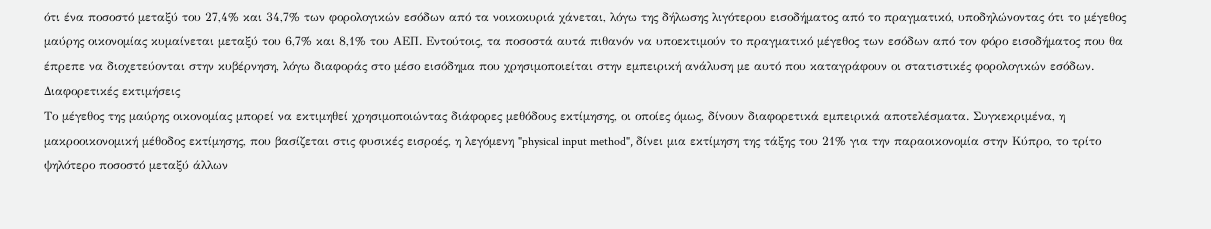ότι ένα ποσοστό μεταξύ του 27,4% και 34,7% των φορολογικών εσόδων από τα νοικοκυριά χάνεται, λόγω της δήλωσης λιγότερου εισοδήματος από το πραγματικό, υποδηλώνοντας ότι το μέγεθος μαύρης οικονομίας κυμαίνεται μεταξύ του 6,7% και 8,1% του ΑΕΠ. Εντούτοις, τα ποσοστά αυτά πιθανόν να υποεκτιμούν το πραγματικό μέγεθος των εσόδων από τον φόρο εισοδήματος που θα έπρεπε να διοχετεύονται στην κυβέρνηση, λόγω διαφοράς στο μέσο εισόδημα που χρησιμοποιείται στην εμπειρική ανάλυση με αυτό που καταγράφουν οι στατιστικές φορολογικών εσόδων.
Διαφορετικές εκτιμήσεις
Το μέγεθος της μαύρης οικονομίας μπορεί να εκτιμηθεί χρησιμοποιώντας διάφορες μεθόδους εκτίμησης, οι οποίες όμως, δίνουν διαφορετικά εμπειρικά αποτελέσματα. Συγκεκριμένα, η μακροοικονομική μέθοδος εκτίμησης, που βασίζεται στις φυσικές εισροές, η λεγόμενη "physical input method", δίνει μια εκτίμηση της τάξης του 21% για την παραοικονομία στην Κύπρο, το τρίτο ψηλότερο ποσοστό μεταξύ άλλων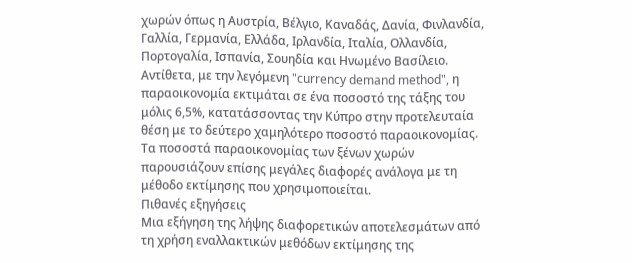χωρών όπως η Αυστρία, Βέλγιο, Καναδάς, Δανία, Φινλανδία, Γαλλία, Γερμανία, Ελλάδα, Ιρλανδία, Ιταλία, Ολλανδία, Πορτογαλία, Ισπανία, Σουηδία και Ηνωμένο Βασίλειο. Αντίθετα, με την λεγόμενη "currency demand method", η παραοικονομία εκτιμάται σε ένα ποσοστό της τάξης του μόλις 6,5%, κατατάσσοντας την Κύπρο στην προτελευταία θέση με το δεύτερο χαμηλότερο ποσοστό παραοικονομίας. Τα ποσοστά παραοικονομίας των ξένων χωρών παρουσιάζουν επίσης μεγάλες διαφορές ανάλογα με τη μέθοδο εκτίμησης που χρησιμοποιείται.
Πιθανές εξηγήσεις
Μια εξήγηση της λήψης διαφορετικών αποτελεσμάτων από τη χρήση εναλλακτικών μεθόδων εκτίμησης της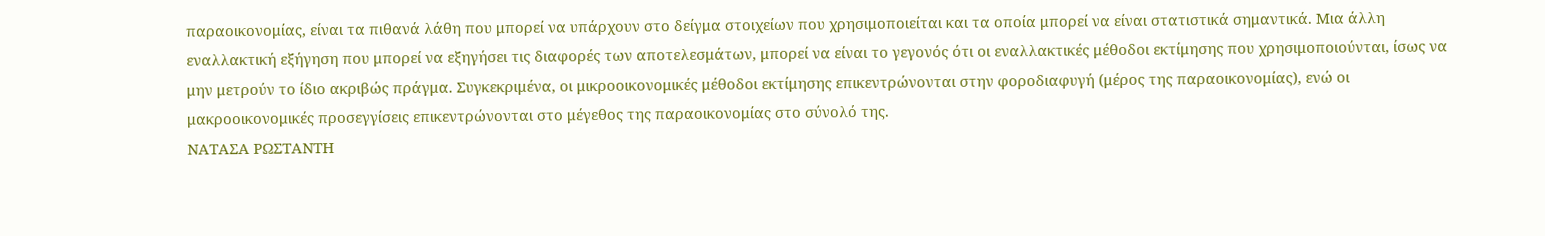παραοικονομίας, είναι τα πιθανά λάθη που μπορεί να υπάρχουν στο δείγμα στοιχείων που χρησιμοποιείται και τα οποία μπορεί να είναι στατιστικά σημαντικά. Μια άλλη εναλλακτική εξήγηση που μπορεί να εξηγήσει τις διαφορές των αποτελεσμάτων, μπορεί να είναι το γεγονός ότι οι εναλλακτικές μέθοδοι εκτίμησης που χρησιμοποιούνται, ίσως να μην μετρούν το ίδιο ακριβώς πράγμα. Συγκεκριμένα, οι μικροοικονομικές μέθοδοι εκτίμησης επικεντρώνονται στην φοροδιαφυγή (μέρος της παραοικονομίας), ενώ οι μακροοικονομικές προσεγγίσεις επικεντρώνονται στο μέγεθος της παραοικονομίας στο σύνολό της.
ΝΑΤΑΣΑ ΡΩΣΤΑΝΤΗ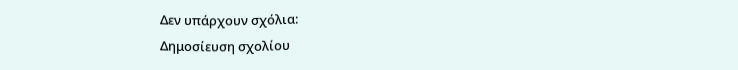Δεν υπάρχουν σχόλια:
Δημοσίευση σχολίου